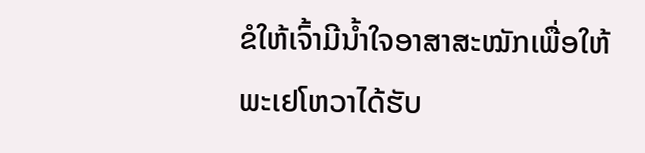ຂໍໃຫ້ເຈົ້າມີນໍ້າໃຈອາສາສະໝັກເພື່ອໃຫ້ພະເຢໂຫວາໄດ້ຮັບ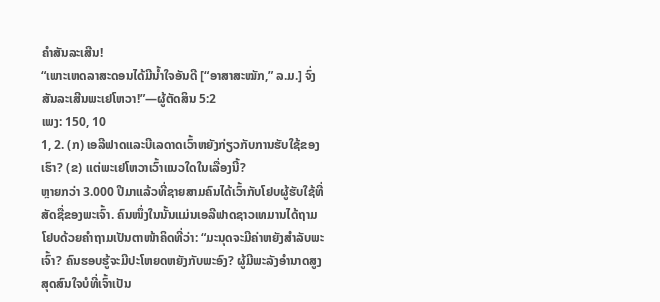ຄຳສັນລະເສີນ!
“ເພາະເຫດລາສະດອນໄດ້ມີນໍ້າໃຈອັນດີ [“ອາສາສະໝັກ,” ລ.ມ.] ຈົ່ງສັນລະເສີນພະເຢໂຫວາ!”—ຜູ້ຕັດສິນ 5:2
ເພງ: 150, 10
1, 2. (ກ) ເອລີຟາດແລະບີເລດາດເວົ້າຫຍັງກ່ຽວກັບການຮັບໃຊ້ຂອງເຮົາ? (ຂ) ແຕ່ພະເຢໂຫວາເວົ້າແນວໃດໃນເລື່ອງນີ້?
ຫຼາຍກວ່າ 3.000 ປີມາແລ້ວທີ່ຊາຍສາມຄົນໄດ້ເວົ້າກັບໂຢບຜູ້ຮັບໃຊ້ທີ່ສັດຊື່ຂອງພະເຈົ້າ. ຄົນໜຶ່ງໃນນັ້ນແມ່ນເອລີຟາດຊາວເທມານໄດ້ຖາມໂຢບດ້ວຍຄຳຖາມເປັນຕາໜ້າຄິດທີ່ວ່າ: “ມະນຸດຈະມີຄ່າຫຍັງສຳລັບພະເຈົ້າ? ຄົນຮອບຮູ້ຈະມີປະໂຫຍດຫຍັງກັບພະອົງ? ຜູ້ມີພະລັງອຳນາດສູງສຸດສົນໃຈບໍທີ່ເຈົ້າເປັນ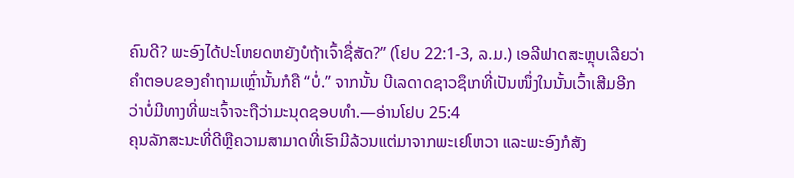ຄົນດີ? ພະອົງໄດ້ປະໂຫຍດຫຍັງບໍຖ້າເຈົ້າຊື່ສັດ?” (ໂຢບ 22:1-3, ລ.ມ.) ເອລີຟາດສະຫຼຸບເລີຍວ່າຄຳຕອບຂອງຄຳຖາມເຫຼົ່ານັ້ນກໍຄື “ບໍ່.” ຈາກນັ້ນ ບີເລດາດຊາວຊຶເກທີ່ເປັນໜຶ່ງໃນນັ້ນເວົ້າເສີມອີກວ່າບໍ່ມີທາງທີ່ພະເຈົ້າຈະຖືວ່າມະນຸດຊອບທຳ.—ອ່ານໂຢບ 25:4
ຄຸນລັກສະນະທີ່ດີຫຼືຄວາມສາມາດທີ່ເຮົາມີລ້ວນແຕ່ມາຈາກພະເຢໂຫວາ ແລະພະອົງກໍສັງ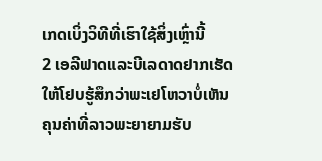ເກດເບິ່ງວິທີທີ່ເຮົາໃຊ້ສິ່ງເຫຼົ່ານີ້
2 ເອລີຟາດແລະບີເລດາດຢາກເຮັດໃຫ້ໂຢບຮູ້ສຶກວ່າພະເຢໂຫວາບໍ່ເຫັນຄຸນຄ່າທີ່ລາວພະຍາຍາມຮັບ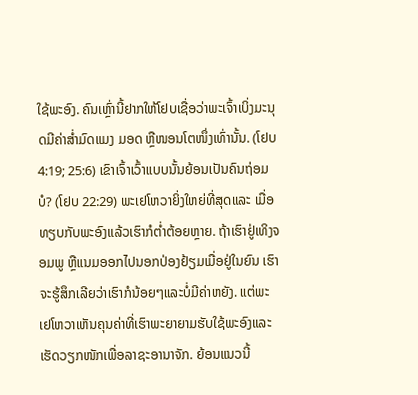ໃຊ້ພະອົງ. ຄົນເຫຼົ່ານີ້ຢາກໃຫ້ໂຢບເຊື່ອວ່າພະເຈົ້າເບິ່ງມະນຸດມີຄ່າສໍ່າມົດແມງ ມອດ ຫຼືໜອນໂຕໜຶ່ງເທົ່ານັ້ນ. (ໂຢບ 4:19; 25:6) ເຂົາເຈົ້າເວົ້າແບບນັ້ນຍ້ອນເປັນຄົນຖ່ອມບໍ? (ໂຢບ 22:29) ພະເຢໂຫວາຍິ່ງໃຫຍ່ທີ່ສຸດແລະ ເມື່ອທຽບກັບພະອົງແລ້ວເຮົາກໍຕໍ່າຕ້ອຍຫຼາຍ. ຖ້າເຮົາຢູ່ເທິງຈອມພູ ຫຼືແນມອອກໄປນອກປ່ອງຢ້ຽມເມື່ອຢູ່ໃນຍົນ ເຮົາຈະຮູ້ສຶກເລີຍວ່າເຮົາກໍນ້ອຍໆແລະບໍ່ມີຄ່າຫຍັງ. ແຕ່ພະເຢໂຫວາເຫັນຄຸນຄ່າທີ່ເຮົາພະຍາຍາມຮັບໃຊ້ພະອົງແລະເຮັດວຽກໜັກເພື່ອລາຊະອານາຈັກ. ຍ້ອນແນວນີ້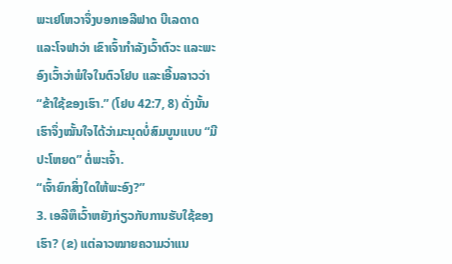ພະເຢໂຫວາຈຶ່ງບອກເອລີຟາດ ບີເລດາດ ແລະໂຈຟາວ່າ ເຂົາເຈົ້າກຳລັງເວົ້າຕົວະ ແລະພະອົງເວົ້າວ່າພໍໃຈໃນຕົວໂຢບ ແລະເອີ້ນລາວວ່າ “ຂ້າໃຊ້ຂອງເຮົາ.” (ໂຢບ 42:7, 8) ດັ່ງນັ້ນ ເຮົາຈຶ່ງໝັ້ນໃຈໄດ້ວ່າມະນຸດບໍ່ສົມບູນແບບ “ມີປະໂຫຍດ” ຕໍ່ພະເຈົ້າ.
“ເຈົ້າຍົກສິ່ງໃດໃຫ້ພະອົງ?”
3. ເອລີຫຶເວົ້າຫຍັງກ່ຽວກັບການຮັບໃຊ້ຂອງເຮົາ? (ຂ) ແຕ່ລາວໝາຍຄວາມວ່າແນ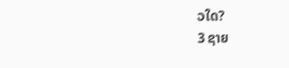ວໃດ?
3 ຊາຍ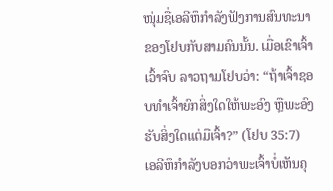ໜຸ່ມຊື່ເອລີຫຶກຳລັງຟັງການສົນທະນາຂອງໂຢບກັບສາມຄົນນັ້ນ. ເມື່ອເຂົາເຈົ້າເວົ້າຈົບ ລາວຖາມໂຢບວ່າ: “ຖ້າເຈົ້າຊອບທຳເຈົ້າຍົກສິ່ງໃດໃຫ້ພະອົງ ຫຼືພະອົງຮັບສິ່ງໃດແຕ່ມືເຈົ້າ?” (ໂຢບ 35:7) ເອລີຫຶກຳລັງບອກວ່າພະເຈົ້າບໍ່ເຫັນຄຸ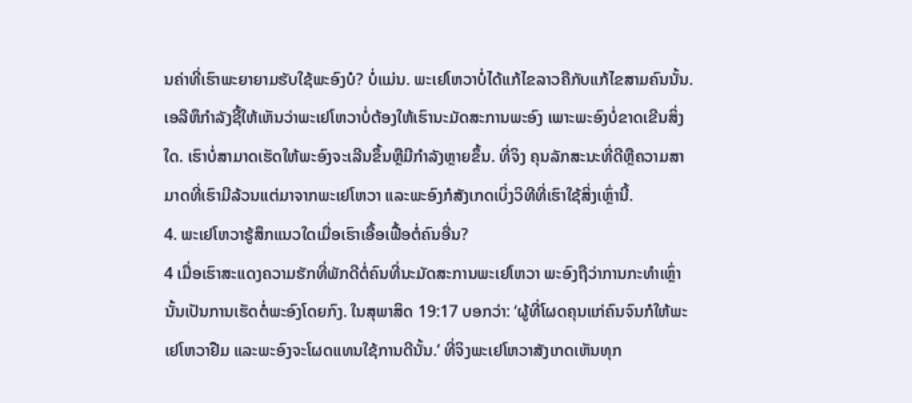ນຄ່າທີ່ເຮົາພະຍາຍາມຮັບໃຊ້ພະອົງບໍ? ບໍ່ແມ່ນ. ພະເຢໂຫວາບໍ່ໄດ້ແກ້ໄຂລາວຄືກັບແກ້ໄຂສາມຄົນນັ້ນ. ເອລີຫຶກຳລັງຊີ້ໃຫ້ເຫັນວ່າພະເຢໂຫວາບໍ່ຕ້ອງໃຫ້ເຮົານະມັດສະການພະອົງ ເພາະພະອົງບໍ່ຂາດເຂີນສິ່ງໃດ. ເຮົາບໍ່ສາມາດເຮັດໃຫ້ພະອົງຈະເລີນຂຶ້ນຫຼືມີກຳລັງຫຼາຍຂຶ້ນ. ທີ່ຈິງ ຄຸນລັກສະນະທີ່ດີຫຼືຄວາມສາມາດທີ່ເຮົາມີລ້ວນແຕ່ມາຈາກພະເຢໂຫວາ ແລະພະອົງກໍສັງເກດເບິ່ງວິທີທີ່ເຮົາໃຊ້ສິ່ງເຫຼົ່ານີ້.
4. ພະເຢໂຫວາຮູ້ສຶກແນວໃດເມື່ອເຮົາເອື້ອເຟື້ອຕໍ່ຄົນອື່ນ?
4 ເມື່ອເຮົາສະແດງຄວາມຮັກທີ່ພັກດີຕໍ່ຄົນທີ່ນະມັດສະການພະເຢໂຫວາ ພະອົງຖືວ່າການກະທຳເຫຼົ່ານັ້ນເປັນການເຮັດຕໍ່ພະອົງໂດຍກົງ. ໃນສຸພາສິດ 19:17 ບອກວ່າ: ‘ຜູ້ທີ່ໂຜດຄຸນແກ່ຄົນຈົນກໍໃຫ້ພະເຢໂຫວາຢືມ ແລະພະອົງຈະໂຜດແທນໃຊ້ການດີນັ້ນ.’ ທີ່ຈິງພະເຢໂຫວາສັງເກດເຫັນທຸກ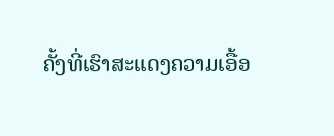ຄັ້ງທີ່ເຮົາສະແດງຄວາມເອື້ອ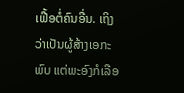ເຟື້ອຕໍ່ຄົນອື່ນ. ເຖິງວ່າເປັນຜູ້ສ້າງເອກະພົບ ແຕ່ພະອົງກໍເລືອ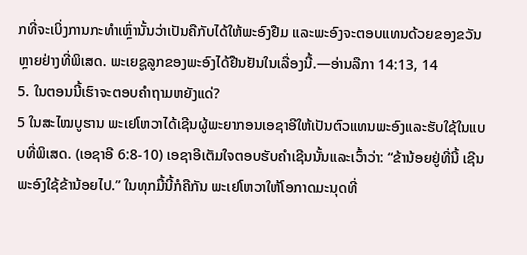ກທີ່ຈະເບິ່ງການກະທຳເຫຼົ່ານັ້ນວ່າເປັນຄືກັບໄດ້ໃຫ້ພະອົງຢືມ ແລະພະອົງຈະຕອບແທນດ້ວຍຂອງຂວັນຫຼາຍຢ່າງທີ່ພິເສດ. ພະເຍຊູລູກຂອງພະອົງໄດ້ຢືນຢັນໃນເລື່ອງນີ້.—ອ່ານລືກາ 14:13, 14
5. ໃນຕອນນີ້ເຮົາຈະຕອບຄຳຖາມຫຍັງແດ່?
5 ໃນສະໄໝບູຮານ ພະເຢໂຫວາໄດ້ເຊີນຜູ້ພະຍາກອນເອຊາອີໃຫ້ເປັນຕົວແທນພະອົງແລະຮັບໃຊ້ໃນແບບທີ່ພິເສດ. (ເອຊາອີ 6:8-10) ເອຊາອີເຕັມໃຈຕອບຮັບຄຳເຊີນນັ້ນແລະເວົ້າວ່າ: “ຂ້ານ້ອຍຢູ່ທີ່ນີ້ ເຊີນພະອົງໃຊ້ຂ້ານ້ອຍໄປ.” ໃນທຸກມື້ນີ້ກໍຄືກັນ ພະເຢໂຫວາໃຫ້ໂອກາດມະນຸດທີ່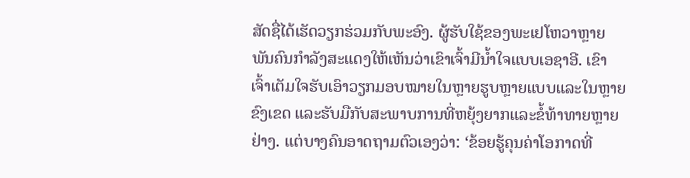ສັດຊື່ໄດ້ເຮັດວຽກຮ່ວມກັບພະອົງ. ຜູ້ຮັບໃຊ້ຂອງພະເຢໂຫວາຫຼາຍພັນຄົນກຳລັງສະແດງໃຫ້ເຫັນວ່າເຂົາເຈົ້າມີນໍ້າໃຈແບບເອຊາອີ. ເຂົາເຈົ້າເຕັມໃຈຮັບເອົາວຽກມອບໝາຍໃນຫຼາຍຮູບຫຼາຍແບບແລະໃນຫຼາຍຂົງເຂດ ແລະຮັບມືກັບສະພາບການທີ່ຫຍຸ້ງຍາກແລະຂໍ້ທ້າທາຍຫຼາຍຢ່າງ. ແຕ່ບາງຄົນອາດຖາມຕົວເອງວ່າ: ‘ຂ້ອຍຮູ້ຄຸນຄ່າໂອກາດທີ່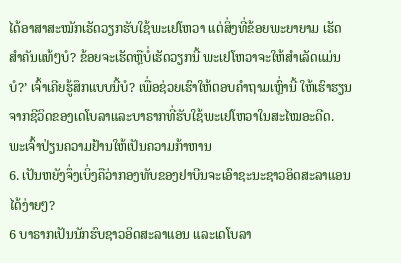ໄດ້ອາສາສະໝັກເຮັດວຽກຮັບໃຊ້ພະເຢໂຫວາ ແຕ່ສິ່ງທີ່ຂ້ອຍພະຍາຍາມ ເຮັດສຳຄັນແທ້ໆບໍ? ຂ້ອຍຈະເຮັດຫຼືບໍ່ເຮັດວຽກນີ້ ພະເຢໂຫວາຈະໃຫ້ສຳເລັດແມ່ນບໍ?’ ເຈົ້າເຄີຍຮູ້ສຶກແບບນີ້ບໍ? ເພື່ອຊ່ວຍເຮົາໃຫ້ຕອບຄຳຖາມເຫຼົ່ານີ້ ໃຫ້ເຮົາຮຽນຈາກຊີວິດຂອງເດໂບລາແລະບາຣາກທີ່ຮັບໃຊ້ພະເຢໂຫວາໃນສະໄໝອະດີດ.
ພະເຈົ້າປ່ຽນຄວາມຢ້ານໃຫ້ເປັນຄວາມກ້າຫານ
6. ເປັນຫຍັງຈຶ່ງເບິ່ງຄືວ່າກອງທັບຂອງຢາບີນຈະເອົາຊະນະຊາວອິດສະລາແອນໄດ້ງ່າຍໆ?
6 ບາຣາກເປັນນັກຮົບຊາວອິດສະລາແອນ ແລະເດໂບລາ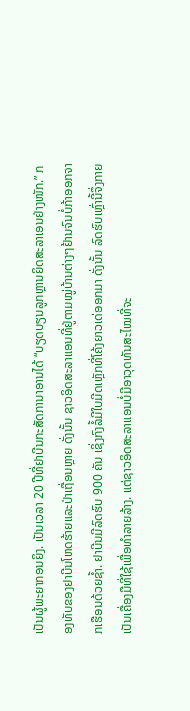ເປັນຜູ້ພະຍາກອນຍິງ. ເປັນເວລາ 20 ປີທີ່ຢາບີນກະສັດການາອານໄດ້ “ບຽດບຽນລູກຫຼານຍິດສະລາເອນຢ່າງໜັກ.” ກອງທັບຂອງຢາບີນໂຫດຮ້າຍແລະປ່າເຖື່ອນຫຼາຍ ດັ່ງນັ້ນ ຊາວອິດສະລາແອນທີ່ຢູ່ຕາມໝູ່ບ້ານຕ່າງໆຢ້ານຈົນບໍ່ກ້າອອກຈາກເຮືອນດ້ວຍຊໍ້າ. ຢາບີນມີລົດຮົບ 900 ຄັນ ເຊິ່ງກົງລໍ້ມີໃບມີດເຫຼັກທີ່ໂຄ້ງຍາວເດ່ອອກມາ ດັ່ງນັ້ນ ລົດຮົບເຫຼົ່ານີ້ຈຶ່ງກາຍເປັນເຄື່ອງມືທີ່ໃຊ້ເພື່ອທຳລາຍລ້າງ. ແຕ່ຊາວອິດສະລາແອນບໍ່ມີອາວຸດທັນສະໄໝທີ່ຈະ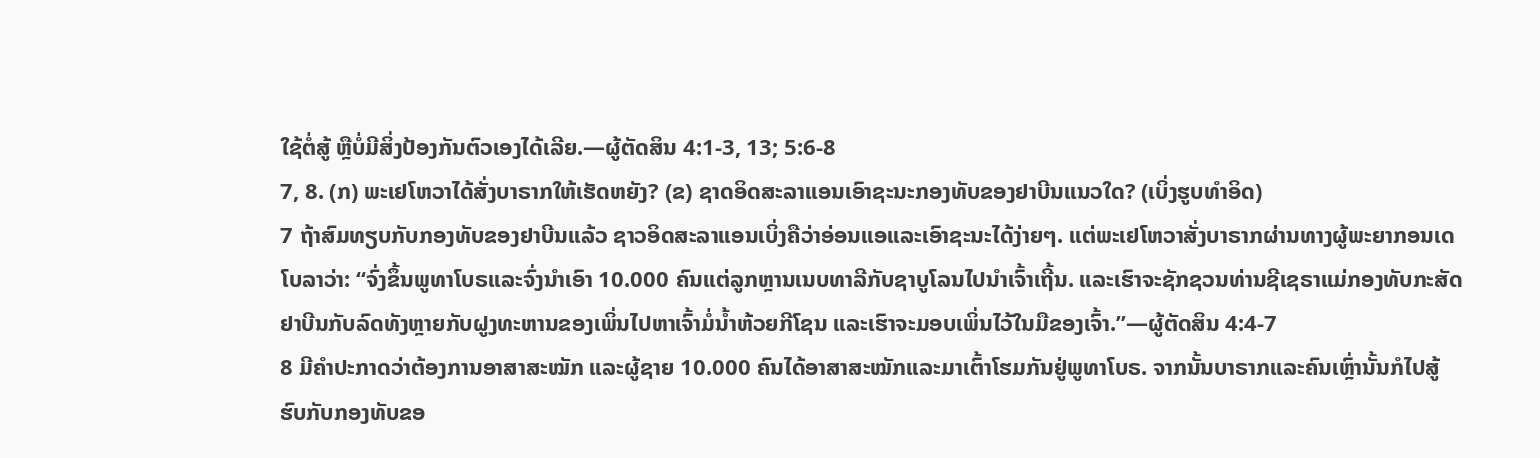ໃຊ້ຕໍ່ສູ້ ຫຼືບໍ່ມີສິ່ງປ້ອງກັນຕົວເອງໄດ້ເລີຍ.—ຜູ້ຕັດສິນ 4:1-3, 13; 5:6-8
7, 8. (ກ) ພະເຢໂຫວາໄດ້ສັ່ງບາຣາກໃຫ້ເຮັດຫຍັງ? (ຂ) ຊາດອິດສະລາແອນເອົາຊະນະກອງທັບຂອງຢາບີນແນວໃດ? (ເບິ່ງຮູບທຳອິດ)
7 ຖ້າສົມທຽບກັບກອງທັບຂອງຢາບີນແລ້ວ ຊາວອິດສະລາແອນເບິ່ງຄືວ່າອ່ອນແອແລະເອົາຊະນະໄດ້ງ່າຍໆ. ແຕ່ພະເຢໂຫວາສັ່ງບາຣາກຜ່ານທາງຜູ້ພະຍາກອນເດໂບລາວ່າ: “ຈົ່ງຂຶ້ນພູທາໂບຣແລະຈົ່ງນຳເອົາ 10.000 ຄົນແຕ່ລູກຫຼານເນບທາລີກັບຊາບູໂລນໄປນຳເຈົ້າເຖີ້ນ. ແລະເຮົາຈະຊັກຊວນທ່ານຊີເຊຣາແມ່ກອງທັບກະສັດຢາບີນກັບລົດທັງຫຼາຍກັບຝູງທະຫານຂອງເພິ່ນໄປຫາເຈົ້າມໍ່ນໍ້າຫ້ວຍກີໂຊນ ແລະເຮົາຈະມອບເພິ່ນໄວ້ໃນມືຂອງເຈົ້າ.”—ຜູ້ຕັດສິນ 4:4-7
8 ມີຄຳປະກາດວ່າຕ້ອງການອາສາສະໝັກ ແລະຜູ້ຊາຍ 10.000 ຄົນໄດ້ອາສາສະໝັກແລະມາເຕົ້າໂຮມກັນຢູ່ພູທາໂບຣ. ຈາກນັ້ນບາຣາກແລະຄົນເຫຼົ່ານັ້ນກໍໄປສູ້ຮົບກັບກອງທັບຂອ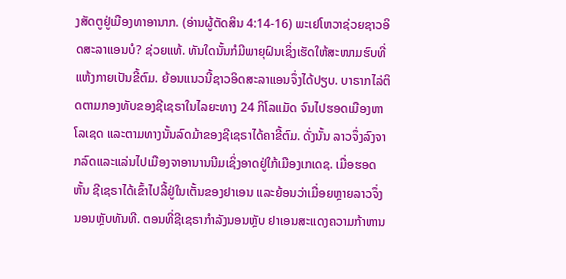ງສັດຕູຢູ່ເມືອງທາອານາກ. (ອ່ານຜູ້ຕັດສິນ 4:14-16) ພະເຢໂຫວາຊ່ວຍຊາວອິດສະລາແອນບໍ? ຊ່ວຍແທ້. ທັນໃດນັ້ນກໍມີພາຍຸຝົນເຊິ່ງເຮັດໃຫ້ສະໜາມຮົບທີ່ແຫ້ງກາຍເປັນຂີ້ຕົມ. ຍ້ອນແນວນີ້ຊາວອິດສະລາແອນຈຶ່ງໄດ້ປຽບ. ບາຣາກໄລ່ຕິດຕາມກອງທັບຂອງຊີເຊຣາໃນໄລຍະທາງ 24 ກິໂລແມັດ ຈົນໄປຮອດເມືອງຫາໂລເຊດ ແລະຕາມທາງນັ້ນລົດມ້າຂອງຊີເຊຣາໄດ້ຄາຂີ້ຕົມ. ດັ່ງນັ້ນ ລາວຈຶ່ງລົງຈາກລົດແລະແລ່ນໄປເມືອງຈາອານານນີມເຊິ່ງອາດຢູ່ໃກ້ເມືອງເກເດຊ. ເມື່ອຮອດຫັ້ນ ຊີເຊຣາໄດ້ເຂົ້າໄປລີ້ຢູ່ໃນເຕັ້ນຂອງຢາເອນ ແລະຍ້ອນວ່າເມື່ອຍຫຼາຍລາວຈຶ່ງນອນຫຼັບທັນທີ. ຕອນທີ່ຊີເຊຣາກຳລັງນອນຫຼັບ ຢາເອນສະແດງຄວາມກ້າຫານ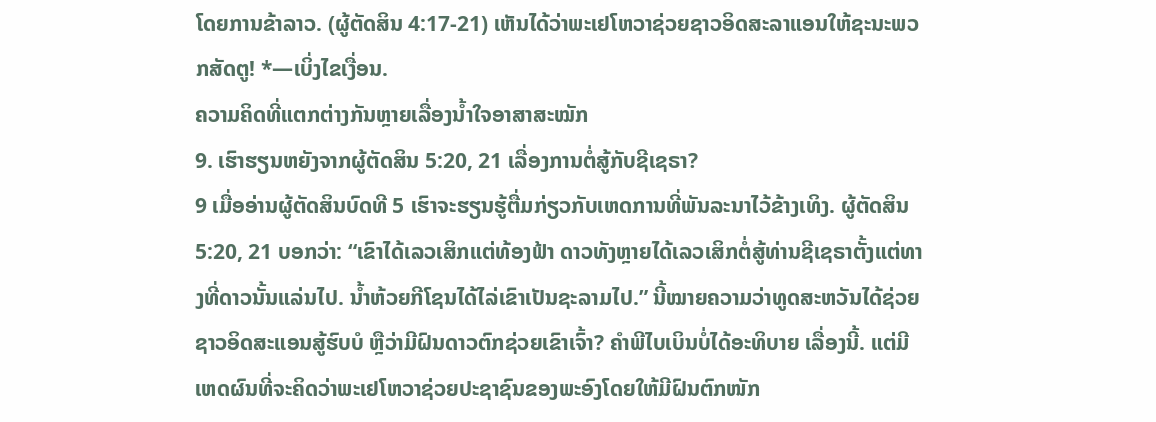ໂດຍການຂ້າລາວ. (ຜູ້ຕັດສິນ 4:17-21) ເຫັນໄດ້ວ່າພະເຢໂຫວາຊ່ວຍຊາວອິດສະລາແອນໃຫ້ຊະນະພວກສັດຕູ! *—ເບິ່ງໄຂເງື່ອນ.
ຄວາມຄິດທີ່ແຕກຕ່າງກັນຫຼາຍເລື່ອງນໍ້າໃຈອາສາສະໝັກ
9. ເຮົາຮຽນຫຍັງຈາກຜູ້ຕັດສິນ 5:20, 21 ເລື່ອງການຕໍ່ສູ້ກັບຊີເຊຣາ?
9 ເມື່ອອ່ານຜູ້ຕັດສິນບົດທີ 5 ເຮົາຈະຮຽນຮູ້ຕື່ມກ່ຽວກັບເຫດການທີ່ພັນລະນາໄວ້ຂ້າງເທິງ. ຜູ້ຕັດສິນ 5:20, 21 ບອກວ່າ: “ເຂົາໄດ້ເລວເສິກແຕ່ທ້ອງຟ້າ ດາວທັງຫຼາຍໄດ້ເລວເສິກຕໍ່ສູ້ທ່ານຊີເຊຣາຕັ້ງແຕ່ທາງທີ່ດາວນັ້ນແລ່ນໄປ. ນໍ້າຫ້ວຍກີໂຊນໄດ້ໄລ່ເຂົາເປັນຊະລາມໄປ.” ນີ້ໝາຍຄວາມວ່າທູດສະຫວັນໄດ້ຊ່ວຍຊາວອິດສະແອນສູ້ຮົບບໍ ຫຼືວ່າມີຝົນດາວຕົກຊ່ວຍເຂົາເຈົ້າ? ຄຳພີໄບເບິນບໍ່ໄດ້ອະທິບາຍ ເລື່ອງນີ້. ແຕ່ມີເຫດຜົນທີ່ຈະຄິດວ່າພະເຢໂຫວາຊ່ວຍປະຊາຊົນຂອງພະອົງໂດຍໃຫ້ມີຝົນຕົກໜັກ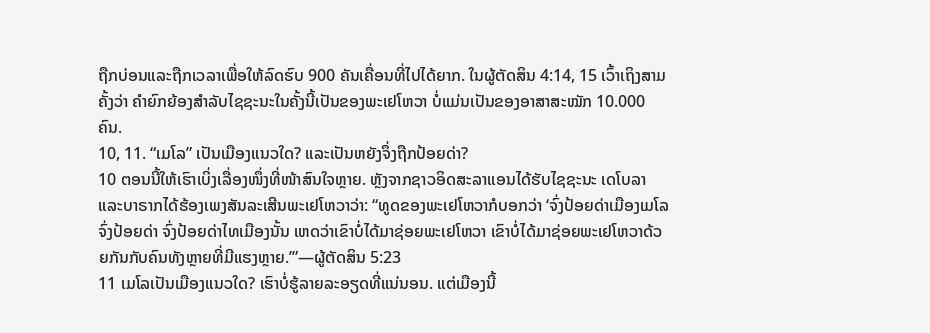ຖືກບ່ອນແລະຖືກເວລາເພື່ອໃຫ້ລົດຮົບ 900 ຄັນເຄື່ອນທີ່ໄປໄດ້ຍາກ. ໃນຜູ້ຕັດສິນ 4:14, 15 ເວົ້າເຖິງສາມຄັ້ງວ່າ ຄຳຍົກຍ້ອງສຳລັບໄຊຊະນະໃນຄັ້ງນີ້ເປັນຂອງພະເຢໂຫວາ ບໍ່ແມ່ນເປັນຂອງອາສາສະໝັກ 10.000 ຄົນ.
10, 11. “ເມໂລ” ເປັນເມືອງແນວໃດ? ແລະເປັນຫຍັງຈຶ່ງຖືກປ້ອຍດ່າ?
10 ຕອນນີ້ໃຫ້ເຮົາເບິ່ງເລື່ອງໜຶ່ງທີ່ໜ້າສົນໃຈຫຼາຍ. ຫຼັງຈາກຊາວອິດສະລາແອນໄດ້ຮັບໄຊຊະນະ ເດໂບລາແລະບາຣາກໄດ້ຮ້ອງເພງສັນລະເສີນພະເຢໂຫວາວ່າ: “ທູດຂອງພະເຢໂຫວາກໍບອກວ່າ ‘ຈົ່ງປ້ອຍດ່າເມືອງເມໂລ ຈົ່ງປ້ອຍດ່າ ຈົ່ງປ້ອຍດ່າໄທເມືອງນັ້ນ ເຫດວ່າເຂົາບໍ່ໄດ້ມາຊ່ອຍພະເຢໂຫວາ ເຂົາບໍ່ໄດ້ມາຊ່ອຍພະເຢໂຫວາດ້ວຍກັນກັບຄົນທັງຫຼາຍທີ່ມີແຮງຫຼາຍ.’”—ຜູ້ຕັດສິນ 5:23
11 ເມໂລເປັນເມືອງແນວໃດ? ເຮົາບໍ່ຮູ້ລາຍລະອຽດທີ່ແນ່ນອນ. ແຕ່ເມືອງນີ້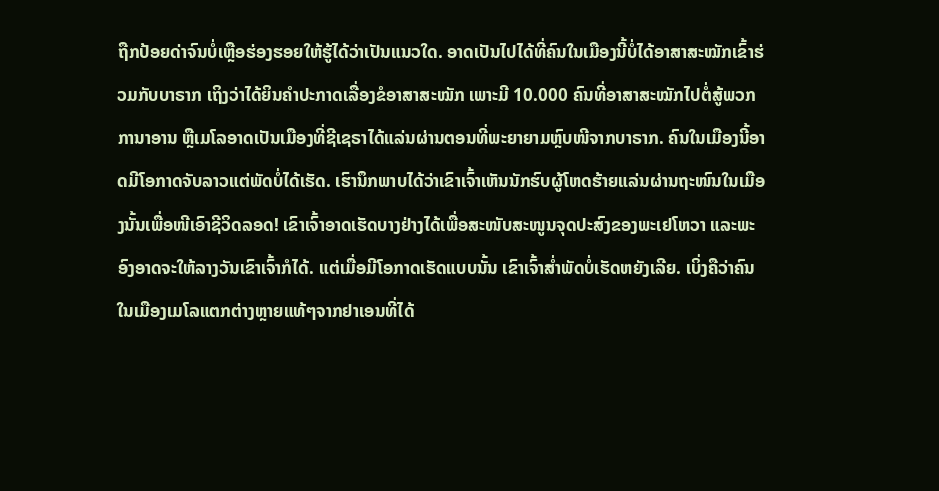ຖືກປ້ອຍດ່າຈົນບໍ່ເຫຼືອຮ່ອງຮອຍໃຫ້ຮູ້ໄດ້ວ່າເປັນແນວໃດ. ອາດເປັນໄປໄດ້ທີ່ຄົນໃນເມືອງນີ້ບໍ່ໄດ້ອາສາສະໝັກເຂົ້າຮ່ວມກັບບາຣາກ ເຖິງວ່າໄດ້ຍິນຄຳປະກາດເລື່ອງຂໍອາສາສະໝັກ ເພາະມີ 10.000 ຄົນທີ່ອາສາສະໝັກໄປຕໍ່ສູ້ພວກການາອານ ຫຼືເມໂລອາດເປັນເມືອງທີ່ຊີເຊຣາໄດ້ແລ່ນຜ່ານຕອນທີ່ພະຍາຍາມຫຼົບໜີຈາກບາຣາກ. ຄົນໃນເມືອງນີ້ອາດມີໂອກາດຈັບລາວແຕ່ພັດບໍ່ໄດ້ເຮັດ. ເຮົານຶກພາບໄດ້ວ່າເຂົາເຈົ້າເຫັນນັກຮົບຜູ້ໂຫດຮ້າຍແລ່ນຜ່ານຖະໜົນໃນເມືອງນັ້ນເພື່ອໜີເອົາຊີວິດລອດ! ເຂົາເຈົ້າອາດເຮັດບາງຢ່າງໄດ້ເພື່ອສະໜັບສະໜູນຈຸດປະສົງຂອງພະເຢໂຫວາ ແລະພະອົງອາດຈະໃຫ້ລາງວັນເຂົາເຈົ້າກໍໄດ້. ແຕ່ເມື່ອມີໂອກາດເຮັດແບບນັ້ນ ເຂົາເຈົ້າສໍ່າພັດບໍ່ເຮັດຫຍັງເລີຍ. ເບິ່ງຄືວ່າຄົນໃນເມືອງເມໂລແຕກຕ່າງຫຼາຍແທ້ໆຈາກຢາເອນທີ່ໄດ້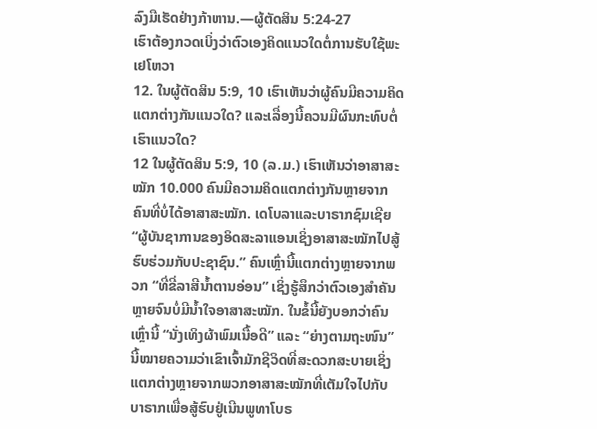ລົງມືເຮັດຢ່າງກ້າຫານ.—ຜູ້ຕັດສິນ 5:24-27
ເຮົາຕ້ອງກວດເບິ່ງວ່າຕົວເອງຄິດແນວໃດຕໍ່ການຮັບໃຊ້ພະເຢໂຫວາ
12. ໃນຜູ້ຕັດສິນ 5:9, 10 ເຮົາເຫັນວ່າຜູ້ຄົນມີຄວາມຄິດແຕກຕ່າງກັນແນວໃດ? ແລະເລື່ອງນີ້ຄວນມີຜົນກະທົບຕໍ່ເຮົາແນວໃດ?
12 ໃນຜູ້ຕັດສິນ 5:9, 10 (ລ.ມ.) ເຮົາເຫັນວ່າອາສາສະໝັກ 10.000 ຄົນມີຄວາມຄິດແຕກຕ່າງກັນຫຼາຍຈາກຄົນທີ່ບໍ່ໄດ້ອາສາສະໝັກ. ເດໂບລາແລະບາຣາກຊົມເຊີຍ “ຜູ້ບັນຊາການຂອງອິດສະລາແອນເຊິ່ງອາສາສະໝັກໄປສູ້ຮົບຮ່ວມກັບປະຊາຊົນ.” ຄົນເຫຼົ່ານີ້ແຕກຕ່າງຫຼາຍຈາກພວກ “ທີ່ຂີ່ລາສີນໍ້າຕານອ່ອນ” ເຊິ່ງຮູ້ສຶກວ່າຕົວເອງສຳຄັນຫຼາຍຈົນບໍ່ມີນໍ້າໃຈອາສາສະໝັກ. ໃນຂໍ້ນີ້ຍັງບອກວ່າຄົນເຫຼົ່ານີ້ “ນັ່ງເທິງຜ້າພົມເນື້ອດີ” ແລະ “ຍ່າງຕາມຖະໜົນ” ນີ້ໝາຍຄວາມວ່າເຂົາເຈົ້າມັກຊີວິດທີ່ສະດວກສະບາຍເຊິ່ງແຕກຕ່າງຫຼາຍຈາກພວກອາສາສະໝັກທີ່ເຕັມໃຈໄປກັບບາຣາກເພື່ອສູ້ຮົບຢູ່ເນີນພູທາໂບຣ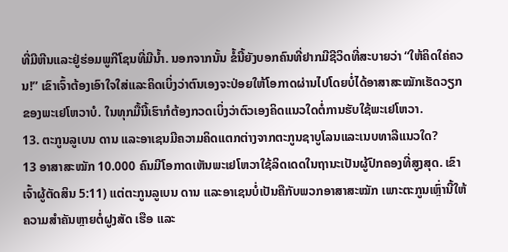ທີ່ມີຫີນແລະຢູ່ຮ່ອມພູກີໂຊນທີ່ມີນໍ້າ. ນອກຈາກນັ້ນ ຂໍ້ນີ້ຍັງບອກຄົນທີ່ຢາກມີຊີວິດທີ່ສະບາຍວ່າ “ໃຫ້ຄິດໃຄ່ຄວນ!” ເຂົາເຈົ້າຕ້ອງເອົາໃຈໃສ່ແລະຄິດເບິ່ງວ່າຕົນເອງຈະປ່ອຍໃຫ້ໂອກາດຜ່ານໄປໂດຍບໍ່ໄດ້ອາສາສະໝັກເຮັດວຽກຂອງພະເຢໂຫວາບໍ. ໃນທຸກມື້ນີ້ເຮົາກໍຕ້ອງກວດເບິ່ງວ່າຕົວເອງຄິດແນວໃດຕໍ່ການຮັບໃຊ້ພະເຢໂຫວາ.
13. ຕະກູນລູເບນ ດານ ແລະອາເຊນມີຄວາມຄິດແຕກຕ່າງຈາກຕະກູນຊາບູໂລນແລະເນບທາລີແນວໃດ?
13 ອາສາສະໝັກ 10.000 ຄົນມີໂອກາດເຫັນພະເຢໂຫວາໃຊ້ລິດເດດໃນຖານະເປັນຜູ້ປົກຄອງທີ່ສູງສຸດ. ເຂົາເຈົ້າຜູ້ຕັດສິນ 5:11) ແຕ່ຕະກູນລູເບນ ດານ ແລະອາເຊນບໍ່ເປັນຄືກັບພວກອາສາສະໝັກ ເພາະຕະກູນເຫຼົ່ານີ້ໃຫ້ຄວາມສຳຄັນຫຼາຍຕໍ່ຝູງສັດ ເຮືອ ແລະ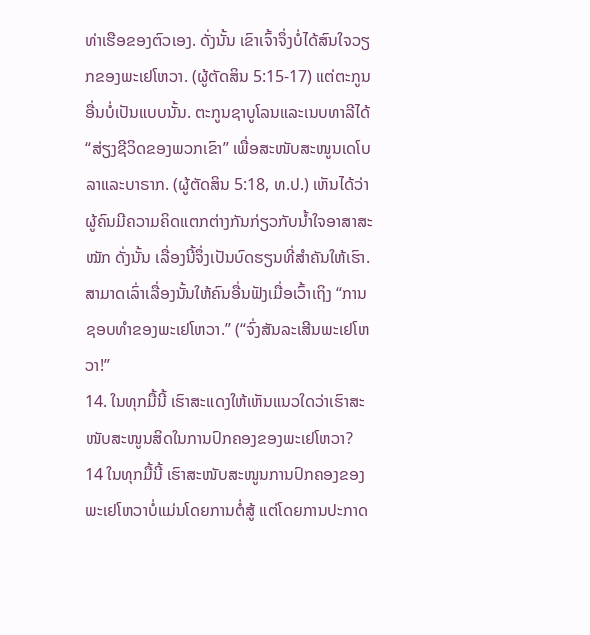ທ່າເຮືອຂອງຕົວເອງ. ດັ່ງນັ້ນ ເຂົາເຈົ້າຈຶ່ງບໍ່ໄດ້ສົນໃຈວຽກຂອງພະເຢໂຫວາ. (ຜູ້ຕັດສິນ 5:15-17) ແຕ່ຕະກູນອື່ນບໍ່ເປັນແບບນັ້ນ. ຕະກູນຊາບູໂລນແລະເນບທາລີໄດ້ “ສ່ຽງຊີວິດຂອງພວກເຂົາ” ເພື່ອສະໜັບສະໜູນເດໂບລາແລະບາຣາກ. (ຜູ້ຕັດສິນ 5:18, ທ.ປ.) ເຫັນໄດ້ວ່າຜູ້ຄົນມີຄວາມຄິດແຕກຕ່າງກັນກ່ຽວກັບນໍ້າໃຈອາສາສະໝັກ ດັ່ງນັ້ນ ເລື່ອງນີ້ຈຶ່ງເປັນບົດຮຽນທີ່ສຳຄັນໃຫ້ເຮົາ.
ສາມາດເລົ່າເລື່ອງນັ້ນໃຫ້ຄົນອື່ນຟັງເມື່ອເວົ້າເຖິງ “ການຊອບທຳຂອງພະເຢໂຫວາ.” (“ຈົ່ງສັນລະເສີນພະເຢໂຫວາ!”
14. ໃນທຸກມື້ນີ້ ເຮົາສະແດງໃຫ້ເຫັນແນວໃດວ່າເຮົາສະໜັບສະໜູນສິດໃນການປົກຄອງຂອງພະເຢໂຫວາ?
14 ໃນທຸກມື້ນີ້ ເຮົາສະໜັບສະໜູນການປົກຄອງຂອງພະເຢໂຫວາບໍ່ແມ່ນໂດຍການຕໍ່ສູ້ ແຕ່ໂດຍການປະກາດ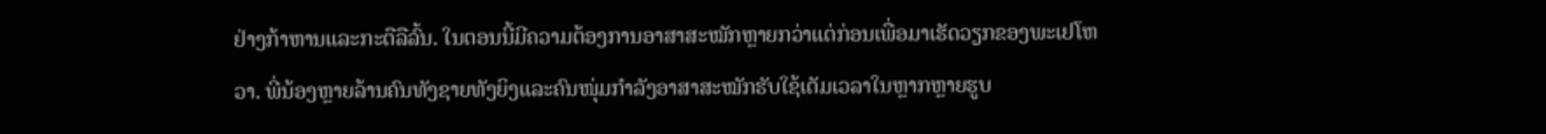ຢ່າງກ້າຫານແລະກະຕືລືລົ້ນ. ໃນຕອນນີ້ມີຄວາມຕ້ອງການອາສາສະໝັກຫຼາຍກວ່າແຕ່ກ່ອນເພື່ອມາເຮັດວຽກຂອງພະເຢໂຫວາ. ພີ່ນ້ອງຫຼາຍລ້ານຄົນທັງຊາຍທັງຍິງແລະຄົນໜຸ່ມກຳລັງອາສາສະໝັກຮັບໃຊ້ເຕັມເວລາໃນຫຼາກຫຼາຍຮູບ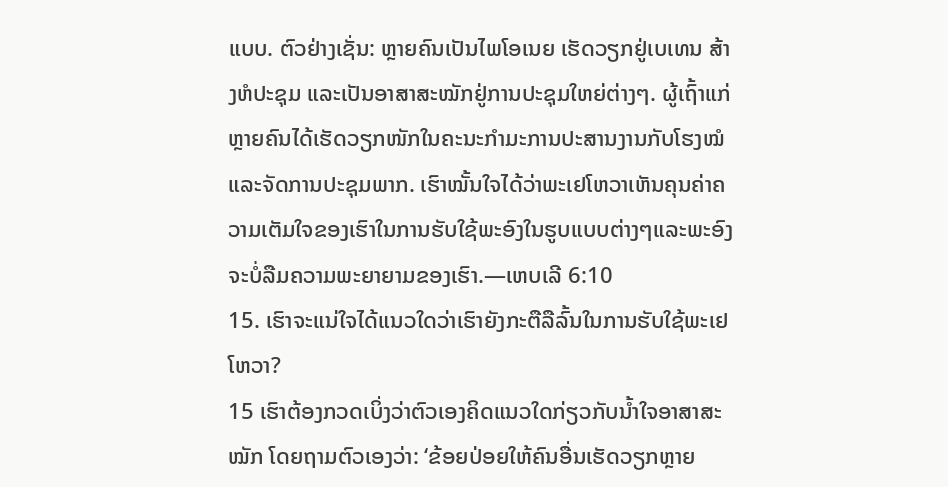ແບບ. ຕົວຢ່າງເຊັ່ນ: ຫຼາຍຄົນເປັນໄພໂອເນຍ ເຮັດວຽກຢູ່ເບເທນ ສ້າງຫໍປະຊຸມ ແລະເປັນອາສາສະໝັກຢູ່ການປະຊຸມໃຫຍ່ຕ່າງໆ. ຜູ້ເຖົ້າແກ່ຫຼາຍຄົນໄດ້ເຮັດວຽກໜັກໃນຄະນະກຳມະການປະສານງານກັບໂຮງໝໍແລະຈັດການປະຊຸມພາກ. ເຮົາໝັ້ນໃຈໄດ້ວ່າພະເຢໂຫວາເຫັນຄຸນຄ່າຄວາມເຕັມໃຈຂອງເຮົາໃນການຮັບໃຊ້ພະອົງໃນຮູບແບບຕ່າງໆແລະພະອົງຈະບໍ່ລືມຄວາມພະຍາຍາມຂອງເຮົາ.—ເຫບເລີ 6:10
15. ເຮົາຈະແນ່ໃຈໄດ້ແນວໃດວ່າເຮົາຍັງກະຕືລືລົ້ນໃນການຮັບໃຊ້ພະເຢໂຫວາ?
15 ເຮົາຕ້ອງກວດເບິ່ງວ່າຕົວເອງຄິດແນວໃດກ່ຽວກັບນໍ້າໃຈອາສາສະໝັກ ໂດຍຖາມຕົວເອງວ່າ: ‘ຂ້ອຍປ່ອຍໃຫ້ຄົນອື່ນເຮັດວຽກຫຼາຍ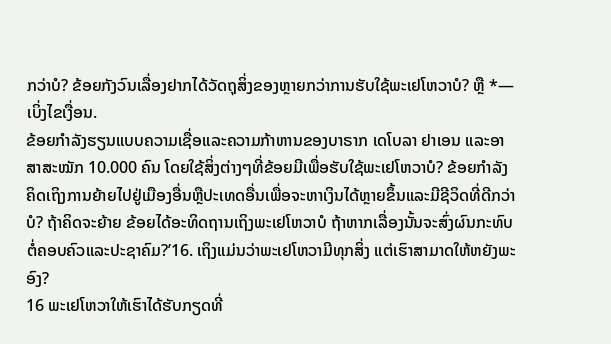ກວ່າບໍ? ຂ້ອຍກັງວົນເລື່ອງຢາກໄດ້ວັດຖຸສິ່ງຂອງຫຼາຍກວ່າການຮັບໃຊ້ພະເຢໂຫວາບໍ? ຫຼື *—ເບິ່ງໄຂເງື່ອນ.
ຂ້ອຍກຳລັງຮຽນແບບຄວາມເຊື່ອແລະຄວາມກ້າຫານຂອງບາຣາກ ເດໂບລາ ຢາເອນ ແລະອາສາສະໝັກ 10.000 ຄົນ ໂດຍໃຊ້ສິ່ງຕ່າງໆທີ່ຂ້ອຍມີເພື່ອຮັບໃຊ້ພະເຢໂຫວາບໍ? ຂ້ອຍກຳລັງຄິດເຖິງການຍ້າຍໄປຢູ່ເມືອງອື່ນຫຼືປະເທດອື່ນເພື່ອຈະຫາເງິນໄດ້ຫຼາຍຂຶ້ນແລະມີຊີວິດທີ່ດີກວ່າບໍ? ຖ້າຄິດຈະຍ້າຍ ຂ້ອຍໄດ້ອະທິດຖານເຖິງພະເຢໂຫວາບໍ ຖ້າຫາກເລື່ອງນັ້ນຈະສົ່ງຜົນກະທົບຕໍ່ຄອບຄົວແລະປະຊາຄົມ?’16. ເຖິງແມ່ນວ່າພະເຢໂຫວາມີທຸກສິ່ງ ແຕ່ເຮົາສາມາດໃຫ້ຫຍັງພະອົງ?
16 ພະເຢໂຫວາໃຫ້ເຮົາໄດ້ຮັບກຽດທີ່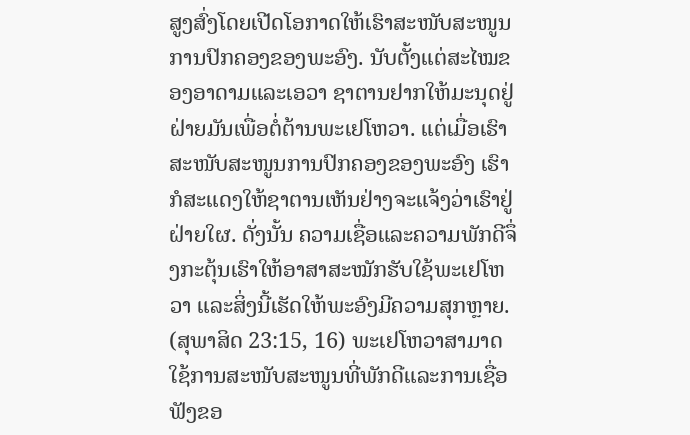ສູງສົ່ງໂດຍເປີດໂອກາດໃຫ້ເຮົາສະໜັບສະໜູນການປົກຄອງຂອງພະອົງ. ນັບຕັ້ງແຕ່ສະໄໝຂອງອາດາມແລະເອວາ ຊາຕານຢາກໃຫ້ມະນຸດຢູ່ຝ່າຍມັນເພື່ອຕໍ່ຕ້ານພະເຢໂຫວາ. ແຕ່ເມື່ອເຮົາສະໜັບສະໜູນການປົກຄອງຂອງພະອົງ ເຮົາກໍສະແດງໃຫ້ຊາຕານເຫັນຢ່າງຈະແຈ້ງວ່າເຮົາຢູ່ຝ່າຍໃຜ. ດັ່ງນັ້ນ ຄວາມເຊື່ອແລະຄວາມພັກດີຈຶ່ງກະຕຸ້ນເຮົາໃຫ້ອາສາສະໝັກຮັບໃຊ້ພະເຢໂຫວາ ແລະສິ່ງນີ້ເຮັດໃຫ້ພະອົງມີຄວາມສຸກຫຼາຍ. (ສຸພາສິດ 23:15, 16) ພະເຢໂຫວາສາມາດໃຊ້ການສະໜັບສະໜູນທີ່ພັກດີແລະການເຊື່ອຟັງຂອ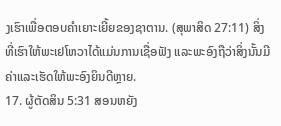ງເຮົາເພື່ອຕອບຄຳເຍາະເຍີ້ຍຂອງຊາຕານ. (ສຸພາສິດ 27:11) ສິ່ງທີ່ເຮົາໃຫ້ພະເຢໂຫວາໄດ້ແມ່ນການເຊື່ອຟັງ ແລະພະອົງຖືວ່າສິ່ງນັ້ນມີຄ່າແລະເຮັດໃຫ້ພະອົງຍິນດີຫຼາຍ.
17. ຜູ້ຕັດສິນ 5:31 ສອນຫຍັງ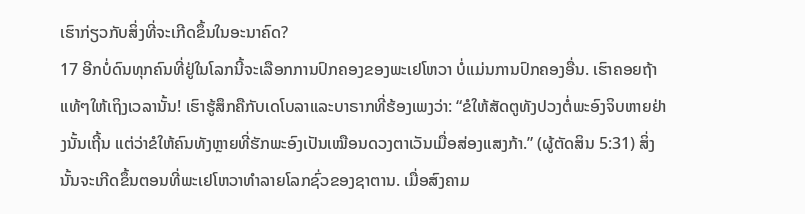ເຮົາກ່ຽວກັບສິ່ງທີ່ຈະເກີດຂຶ້ນໃນອະນາຄົດ?
17 ອີກບໍ່ດົນທຸກຄົນທີ່ຢູ່ໃນໂລກນີ້ຈະເລືອກການປົກຄອງຂອງພະເຢໂຫວາ ບໍ່ແມ່ນການປົກຄອງອື່ນ. ເຮົາຄອຍຖ້າແທ້ໆໃຫ້ເຖິງເວລານັ້ນ! ເຮົາຮູ້ສຶກຄືກັບເດໂບລາແລະບາຣາກທີ່ຮ້ອງເພງວ່າ: “ຂໍໃຫ້ສັດຕູທັງປວງຕໍ່ພະອົງຈິບຫາຍຢ່າງນັ້ນເຖີ້ນ ແຕ່ວ່າຂໍໃຫ້ຄົນທັງຫຼາຍທີ່ຮັກພະອົງເປັນເໝືອນດວງຕາເວັນເມື່ອສ່ອງແສງກ້າ.” (ຜູ້ຕັດສິນ 5:31) ສິ່ງນັ້ນຈະເກີດຂຶ້ນຕອນທີ່ພະເຢໂຫວາທຳລາຍໂລກຊົ່ວຂອງຊາຕານ. ເມື່ອສົງຄາມ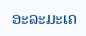ອະລະມະເຄ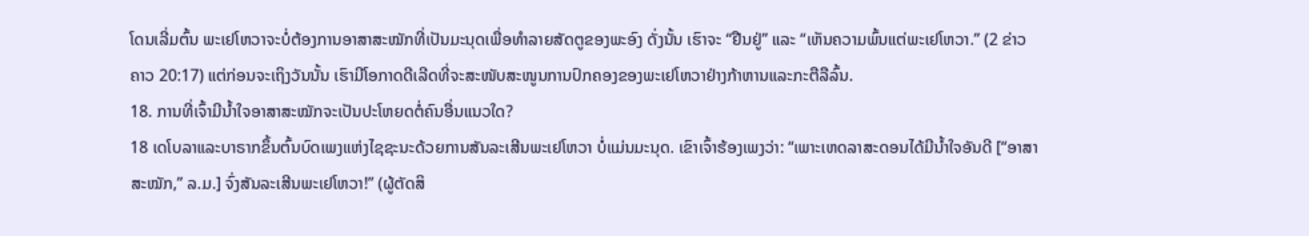ໂດນເລີ່ມຕົ້ນ ພະເຢໂຫວາຈະບໍ່ຕ້ອງການອາສາສະໝັກທີ່ເປັນມະນຸດເພື່ອທຳລາຍສັດຕູຂອງພະອົງ ດັ່ງນັ້ນ ເຮົາຈະ “ຢືນຢູ່” ແລະ “ເຫັນຄວາມພົ້ນແຕ່ພະເຢໂຫວາ.” (2 ຂ່າວຄາວ 20:17) ແຕ່ກ່ອນຈະເຖິງວັນນັ້ນ ເຮົາມີໂອກາດດີເລີດທີ່ຈະສະໜັບສະໜູນການປົກຄອງຂອງພະເຢໂຫວາຢ່າງກ້າຫານແລະກະຕືລືລົ້ນ.
18. ການທີ່ເຈົ້າມີນໍ້າໃຈອາສາສະໝັກຈະເປັນປະໂຫຍດຕໍ່ຄົນອື່ນແນວໃດ?
18 ເດໂບລາແລະບາຣາກຂຶ້ນຕົ້ນບົດເພງແຫ່ງໄຊຊະນະດ້ວຍການສັນລະເສີນພະເຢໂຫວາ ບໍ່ແມ່ນມະນຸດ. ເຂົາເຈົ້າຮ້ອງເພງວ່າ: “ເພາະເຫດລາສະດອນໄດ້ມີນໍ້າໃຈອັນດີ [“ອາສາສະໝັກ,” ລ.ມ.] ຈົ່ງສັນລະເສີນພະເຢໂຫວາ!” (ຜູ້ຕັດສິ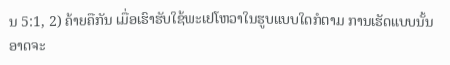ນ 5:1, 2) ຄ້າຍຄືກັນ ເມື່ອເຮົາຮັບໃຊ້ພະເຢໂຫວາໃນຮູບແບບໃດກໍຕາມ ການເຮັດແບບນັ້ນອາດຈະ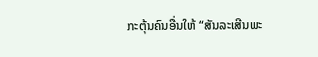ກະຕຸ້ນຄົນອື່ນໃຫ້ “ສັນລະເສີນພະ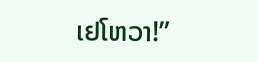ເຢໂຫວາ!”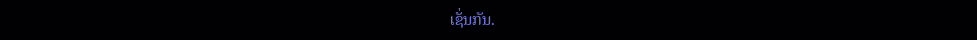ເຊັ່ນກັນ.